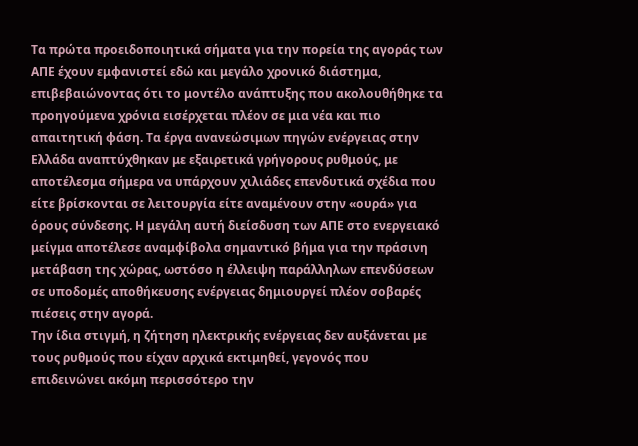Τα πρώτα προειδοποιητικά σήματα για την πορεία της αγοράς των ΑΠΕ έχουν εμφανιστεί εδώ και μεγάλο χρονικό διάστημα, επιβεβαιώνοντας ότι το μοντέλο ανάπτυξης που ακολουθήθηκε τα προηγούμενα χρόνια εισέρχεται πλέον σε μια νέα και πιο απαιτητική φάση. Τα έργα ανανεώσιμων πηγών ενέργειας στην Ελλάδα αναπτύχθηκαν με εξαιρετικά γρήγορους ρυθμούς, με αποτέλεσμα σήμερα να υπάρχουν χιλιάδες επενδυτικά σχέδια που είτε βρίσκονται σε λειτουργία είτε αναμένουν στην «ουρά» για όρους σύνδεσης. Η μεγάλη αυτή διείσδυση των ΑΠΕ στο ενεργειακό μείγμα αποτέλεσε αναμφίβολα σημαντικό βήμα για την πράσινη μετάβαση της χώρας, ωστόσο η έλλειψη παράλληλων επενδύσεων σε υποδομές αποθήκευσης ενέργειας δημιουργεί πλέον σοβαρές πιέσεις στην αγορά.
Την ίδια στιγμή, η ζήτηση ηλεκτρικής ενέργειας δεν αυξάνεται με τους ρυθμούς που είχαν αρχικά εκτιμηθεί, γεγονός που επιδεινώνει ακόμη περισσότερο την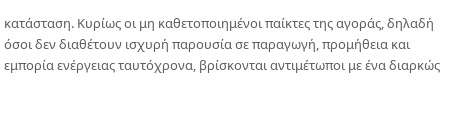κατάσταση. Κυρίως οι μη καθετοποιημένοι παίκτες της αγοράς, δηλαδή όσοι δεν διαθέτουν ισχυρή παρουσία σε παραγωγή, προμήθεια και εμπορία ενέργειας ταυτόχρονα, βρίσκονται αντιμέτωποι με ένα διαρκώς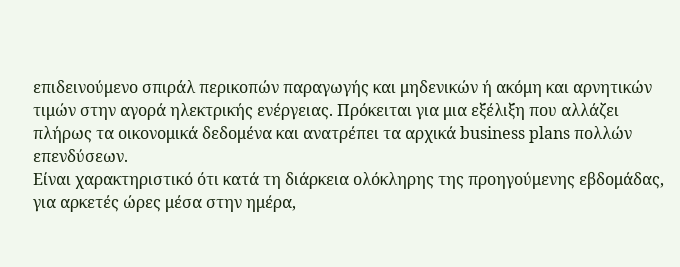επιδεινούμενο σπιράλ περικοπών παραγωγής και μηδενικών ή ακόμη και αρνητικών τιμών στην αγορά ηλεκτρικής ενέργειας. Πρόκειται για μια εξέλιξη που αλλάζει πλήρως τα οικονομικά δεδομένα και ανατρέπει τα αρχικά business plans πολλών επενδύσεων.
Είναι χαρακτηριστικό ότι κατά τη διάρκεια ολόκληρης της προηγούμενης εβδομάδας, για αρκετές ώρες μέσα στην ημέρα,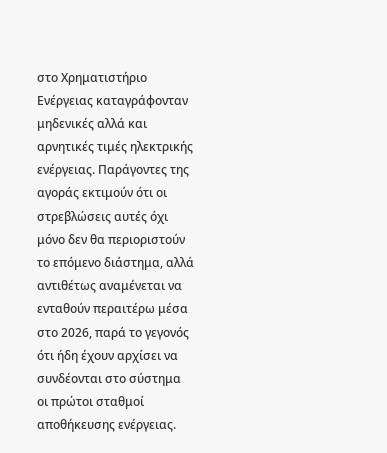στο Χρηματιστήριο Ενέργειας καταγράφονταν μηδενικές αλλά και αρνητικές τιμές ηλεκτρικής ενέργειας. Παράγοντες της αγοράς εκτιμούν ότι οι στρεβλώσεις αυτές όχι μόνο δεν θα περιοριστούν το επόμενο διάστημα, αλλά αντιθέτως αναμένεται να ενταθούν περαιτέρω μέσα στο 2026, παρά το γεγονός ότι ήδη έχουν αρχίσει να συνδέονται στο σύστημα οι πρώτοι σταθμοί αποθήκευσης ενέργειας.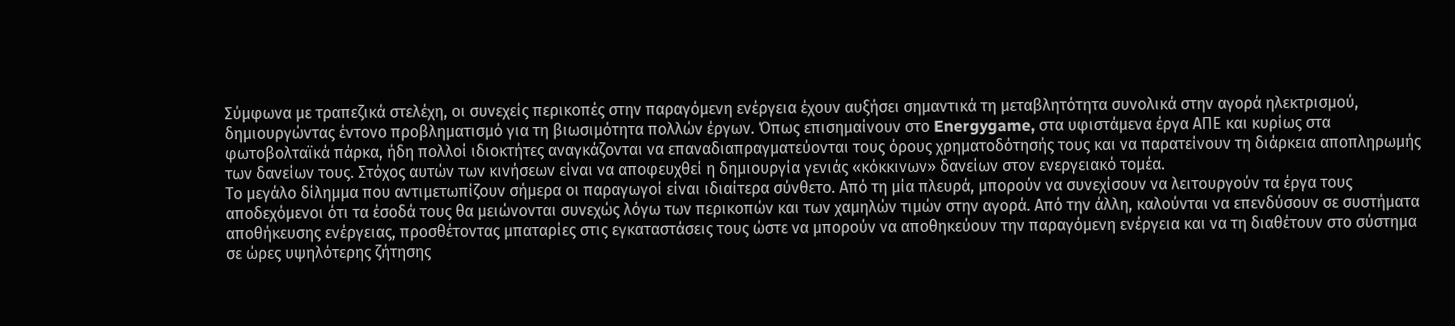Σύμφωνα με τραπεζικά στελέχη, οι συνεχείς περικοπές στην παραγόμενη ενέργεια έχουν αυξήσει σημαντικά τη μεταβλητότητα συνολικά στην αγορά ηλεκτρισμού, δημιουργώντας έντονο προβληματισμό για τη βιωσιμότητα πολλών έργων. Όπως επισημαίνουν στο Energygame, στα υφιστάμενα έργα ΑΠΕ και κυρίως στα φωτοβολταϊκά πάρκα, ήδη πολλοί ιδιοκτήτες αναγκάζονται να επαναδιαπραγματεύονται τους όρους χρηματοδότησής τους και να παρατείνουν τη διάρκεια αποπληρωμής των δανείων τους. Στόχος αυτών των κινήσεων είναι να αποφευχθεί η δημιουργία γενιάς «κόκκινων» δανείων στον ενεργειακό τομέα.
Το μεγάλο δίλημμα που αντιμετωπίζουν σήμερα οι παραγωγοί είναι ιδιαίτερα σύνθετο. Από τη μία πλευρά, μπορούν να συνεχίσουν να λειτουργούν τα έργα τους αποδεχόμενοι ότι τα έσοδά τους θα μειώνονται συνεχώς λόγω των περικοπών και των χαμηλών τιμών στην αγορά. Από την άλλη, καλούνται να επενδύσουν σε συστήματα αποθήκευσης ενέργειας, προσθέτοντας μπαταρίες στις εγκαταστάσεις τους ώστε να μπορούν να αποθηκεύουν την παραγόμενη ενέργεια και να τη διαθέτουν στο σύστημα σε ώρες υψηλότερης ζήτησης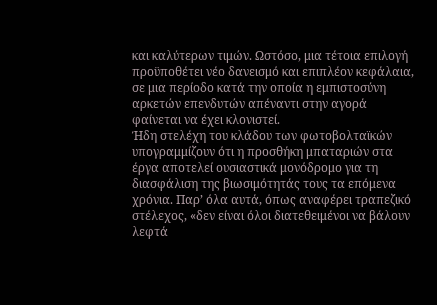και καλύτερων τιμών. Ωστόσο, μια τέτοια επιλογή προϋποθέτει νέο δανεισμό και επιπλέον κεφάλαια, σε μια περίοδο κατά την οποία η εμπιστοσύνη αρκετών επενδυτών απέναντι στην αγορά φαίνεται να έχει κλονιστεί.
Ήδη στελέχη του κλάδου των φωτοβολταϊκών υπογραμμίζουν ότι η προσθήκη μπαταριών στα έργα αποτελεί ουσιαστικά μονόδρομο για τη διασφάλιση της βιωσιμότητάς τους τα επόμενα χρόνια. Παρ’ όλα αυτά, όπως αναφέρει τραπεζικό στέλεχος, «δεν είναι όλοι διατεθειμένοι να βάλουν λεφτά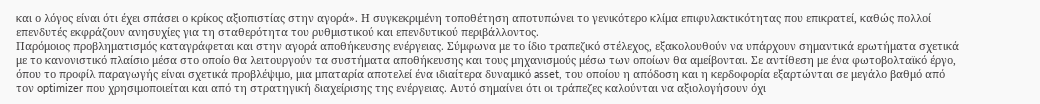και ο λόγος είναι ότι έχει σπάσει ο κρίκος αξιοπιστίας στην αγορά». Η συγκεκριμένη τοποθέτηση αποτυπώνει το γενικότερο κλίμα επιφυλακτικότητας που επικρατεί, καθώς πολλοί επενδυτές εκφράζουν ανησυχίες για τη σταθερότητα του ρυθμιστικού και επενδυτικού περιβάλλοντος.
Παρόμοιος προβληματισμός καταγράφεται και στην αγορά αποθήκευσης ενέργειας. Σύμφωνα με το ίδιο τραπεζικό στέλεχος, εξακολουθούν να υπάρχουν σημαντικά ερωτήματα σχετικά με το κανονιστικό πλαίσιο μέσα στο οποίο θα λειτουργούν τα συστήματα αποθήκευσης και τους μηχανισμούς μέσω των οποίων θα αμείβονται. Σε αντίθεση με ένα φωτοβολταϊκό έργο, όπου το προφίλ παραγωγής είναι σχετικά προβλέψιμο, μια μπαταρία αποτελεί ένα ιδιαίτερα δυναμικό asset, του οποίου η απόδοση και η κερδοφορία εξαρτώνται σε μεγάλο βαθμό από τον optimizer που χρησιμοποιείται και από τη στρατηγική διαχείρισης της ενέργειας. Αυτό σημαίνει ότι οι τράπεζες καλούνται να αξιολογήσουν όχι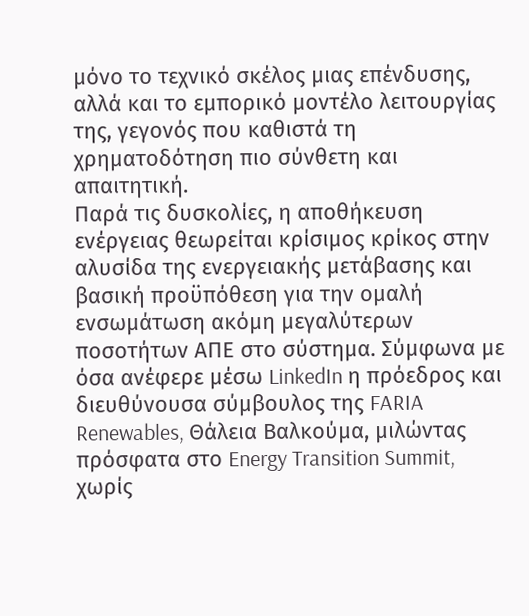μόνο το τεχνικό σκέλος μιας επένδυσης, αλλά και το εμπορικό μοντέλο λειτουργίας της, γεγονός που καθιστά τη χρηματοδότηση πιο σύνθετη και απαιτητική.
Παρά τις δυσκολίες, η αποθήκευση ενέργειας θεωρείται κρίσιμος κρίκος στην αλυσίδα της ενεργειακής μετάβασης και βασική προϋπόθεση για την ομαλή ενσωμάτωση ακόμη μεγαλύτερων ποσοτήτων ΑΠΕ στο σύστημα. Σύμφωνα με όσα ανέφερε μέσω LinkedIn η πρόεδρος και διευθύνουσα σύμβουλος της FARIA Renewables, Θάλεια Βαλκούμα, μιλώντας πρόσφατα στο Energy Transition Summit, χωρίς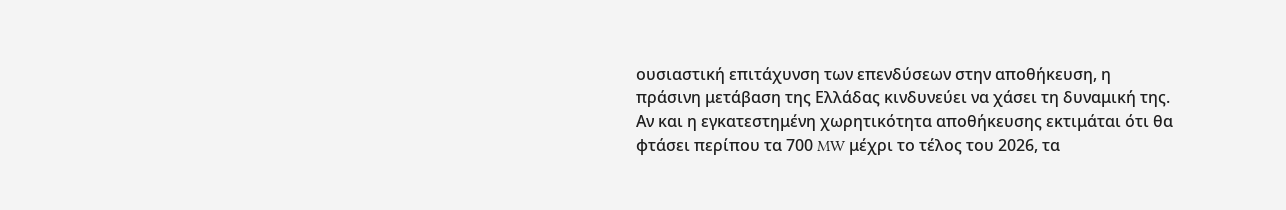ουσιαστική επιτάχυνση των επενδύσεων στην αποθήκευση, η πράσινη μετάβαση της Ελλάδας κινδυνεύει να χάσει τη δυναμική της. Αν και η εγκατεστημένη χωρητικότητα αποθήκευσης εκτιμάται ότι θα φτάσει περίπου τα 700 MW μέχρι το τέλος του 2026, τα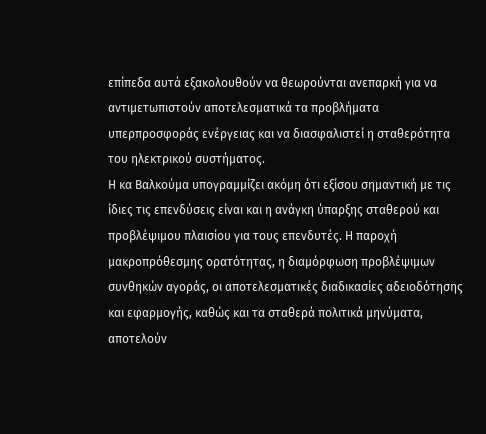επίπεδα αυτά εξακολουθούν να θεωρούνται ανεπαρκή για να αντιμετωπιστούν αποτελεσματικά τα προβλήματα υπερπροσφοράς ενέργειας και να διασφαλιστεί η σταθερότητα του ηλεκτρικού συστήματος.
Η κα Βαλκούμα υπογραμμίζει ακόμη ότι εξίσου σημαντική με τις ίδιες τις επενδύσεις είναι και η ανάγκη ύπαρξης σταθερού και προβλέψιμου πλαισίου για τους επενδυτές. Η παροχή μακροπρόθεσμης ορατότητας, η διαμόρφωση προβλέψιμων συνθηκών αγοράς, οι αποτελεσματικές διαδικασίες αδειοδότησης και εφαρμογής, καθώς και τα σταθερά πολιτικά μηνύματα, αποτελούν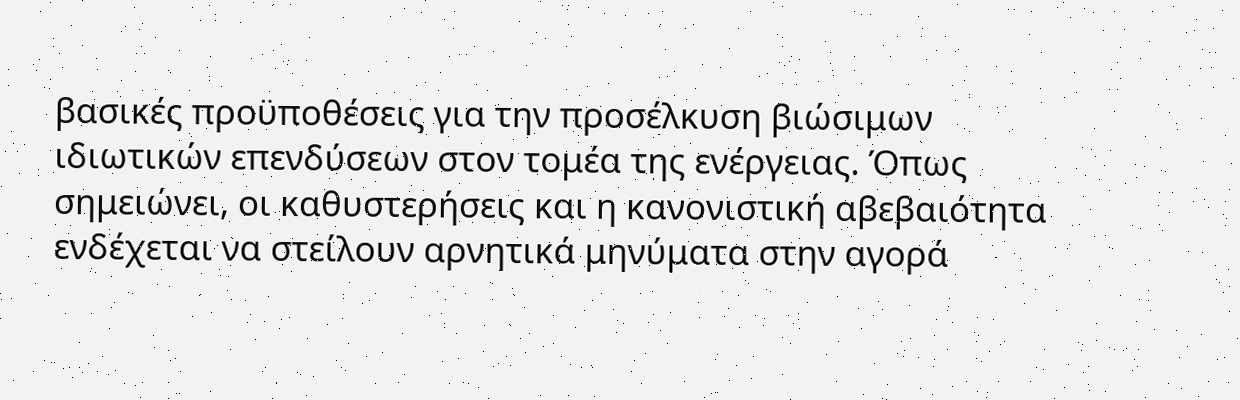βασικές προϋποθέσεις για την προσέλκυση βιώσιμων ιδιωτικών επενδύσεων στον τομέα της ενέργειας. Όπως σημειώνει, οι καθυστερήσεις και η κανονιστική αβεβαιότητα ενδέχεται να στείλουν αρνητικά μηνύματα στην αγορά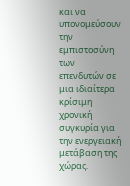και να υπονομεύσουν την εμπιστοσύνη των επενδυτών σε μια ιδιαίτερα κρίσιμη χρονική συγκυρία για την ενεργειακή μετάβαση της χώρας.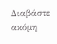Διαβάστε ακόμη